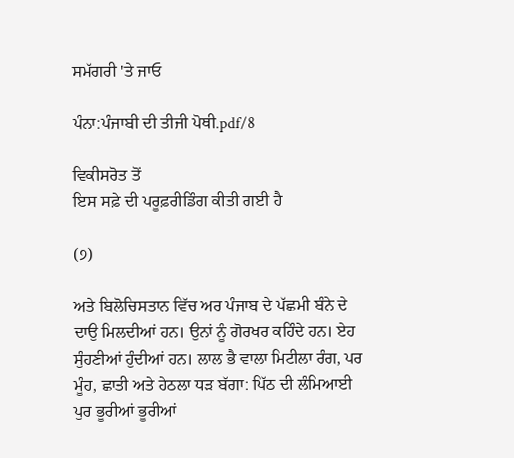ਸਮੱਗਰੀ 'ਤੇ ਜਾਓ

ਪੰਨਾ:ਪੰਜਾਬੀ ਦੀ ਤੀਜੀ ਪੋਥੀ.pdf/8

ਵਿਕੀਸਰੋਤ ਤੋਂ
ਇਸ ਸਫ਼ੇ ਦੀ ਪਰੂਫ਼ਰੀਡਿੰਗ ਕੀਤੀ ਗਈ ਹੈ

(੭)

ਅਤੇ ਬਿਲੋਚਿਸਤਾਨ ਵਿੱਚ ਅਰ ਪੰਜਾਬ ਦੇ ਪੱਛਮੀ ਬੰਨੇ ਦੇ
ਦਾਉ ਮਿਲਦੀਆਂ ਹਨ। ਉਨਾਂ ਨੂੰ ਗੋਰਖਰ ਕਹਿੰਦੇ ਹਨ। ਏਹ
ਸੁੰਹਣੀਆਂ ਹੁੰਦੀਆਂ ਹਨ। ਲਾਲ ਭੈ ਵਾਲਾ ਮਿਟੀਲਾ ਰੰਗ, ਪਰ
ਮੂੰਹ, ਛਾਤੀ ਅਤੇ ਹੇਠਲਾ ਧੜ ਬੱਗਾ: ਪਿੱਠ ਦੀ ਲੰਮਿਆਈ
ਪੁਰ ਭੂਰੀਆਂ ਭੂਰੀਆਂ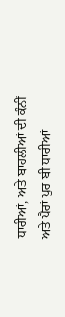ਧਾਰੀਆਂ, ਅਤੇ ਬਾਹਲੀਆਂ ਦੀ ਕੰਨੀਂ
ਅਤੇ ਪੈਰਾਂ ਪੁਰ ਬੀ ਧਾਰੀਆਂ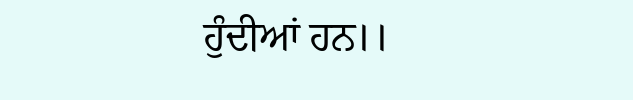ਹੁੰਦੀਆਂ ਹਨ।।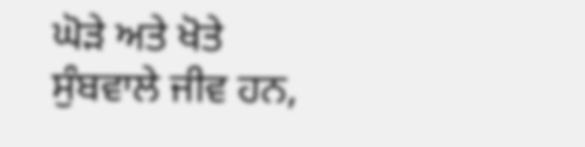ਘੋੜੇ ਅਤੇ ਖੋਤੇ ਸੁੰਬਵਾਲੇ ਜੀਵ ਹਨ,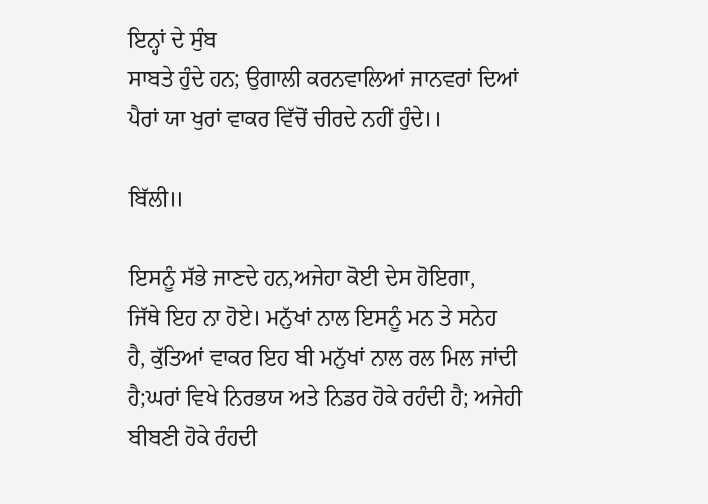ਇਨ੍ਹਾਂ ਦੇ ਸੁੰਬ
ਸਾਬਤੇ ਹੁੰਦੇ ਹਨ; ਉਗਾਲੀ ਕਰਨਵਾਲਿਆਂ ਜਾਨਵਰਾਂ ਦਿਆਂ
ਪੈਰਾਂ ਯਾ ਖੁਰਾਂ ਵਾਕਰ ਵਿੱਚੋਂ ਚੀਰਦੇ ਨਹੀਂ ਹੁੰਦੇ।।

ਬਿੱਲੀ॥

ਇਸਨੂੰ ਸੱਭੇ ਜਾਣਦੇ ਹਨ,ਅਜੇਹਾ ਕੋਈ ਦੇਸ ਹੋਇਗਾ,
ਜਿੱਥੇ ਇਹ ਨਾ ਹੋਏ। ਮਨੁੱਖਾਂ ਨਾਲ ਇਸਨੂੰ ਮਨ ਤੇ ਸਨੇਹ
ਹੈ, ਕੁੱਤਿਆਂ ਵਾਕਰ ਇਹ ਬੀ ਮਨੁੱਖਾਂ ਨਾਲ ਰਲ ਮਿਲ ਜਾਂਦੀ
ਹੈ;ਘਰਾਂ ਵਿਖੇ ਨਿਰਭਯ ਅਤੇ ਨਿਡਰ ਹੋਕੇ ਰਹੰਦੀ ਹੈ; ਅਜੇਹੀ
ਬੀਬਣੀ ਹੋਕੇ ਰੰਹਦੀ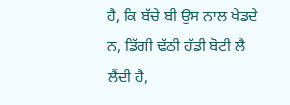ਹੈ, ਕਿ ਬੱਚੇ ਬੀ ਉਸ ਨਾਲ ਖੇਡਦੇ
ਨ, ਡਿੱਗੀ ਢੱਠੀ ਹੱਡੀ ਬੋਟੀ ਲੈ ਲੈਂਦੀ ਹੈ,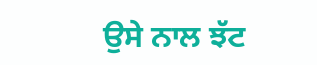ਉਸੇ ਨਾਲ ਝੱਟ